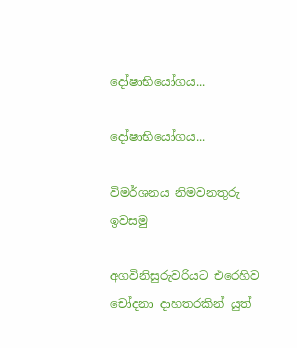දෝෂාභියෝගය...

දෝෂාභියෝගය...

විමර්ශනය නිමවනතුරු ඉවසමු

අගවිනිසුරුවරියට එරෙහිව චෝදනා දාහතරකින් යුත්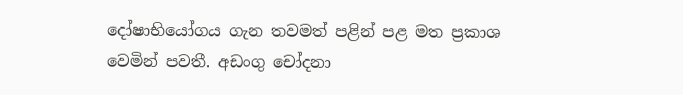දෝෂාභියෝගය ගැන තවමත් පළින් පළ මත ප්‍රකාශ වෙමින් පවතී. අඩංගු චෝදනා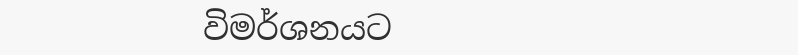විමර්ශනයට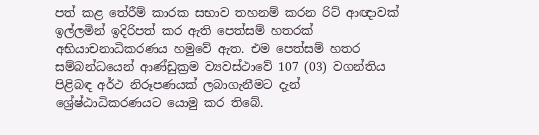පත් කළ තේරීම් කාරක සභාව තහනම් කරන රිට් ආඥාවක් ඉල්ලමින් ඉදිරිපත් කර ඇති පෙත්සම් හතරක් අභියාචනාධිකරණය හමුවේ ඇත. එම පෙත්සම් හතර සම්බන්ධයෙන් ආණ්ඩුක්‍රම ව්‍යවස්ථාවේ 107 (03) වගන්තිය පිළිබඳ අර්ථ නිරූපණයක් ලබාගැනීමට දැන් ශ්‍රේෂ්ඨාධිකරණයට යොමු කර තිබේ.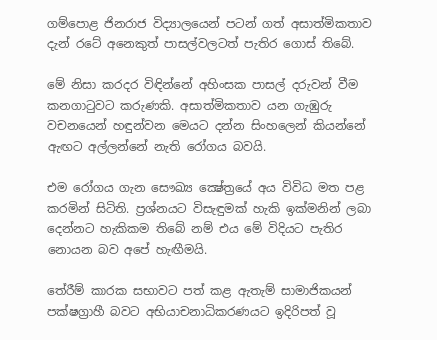ගම්පොළ ජිනරාජ විද්‍යාලයෙන් පටන් ගත් අසාත්මිකතාව දැන් රටේ අනෙකුත් පාසල්වලටත් පැතිර ගොස් තිබේ.

මේ නිසා කරදර විඳින්නේ අහිංසක පාසල් දරුවන් වීම කනගාටුවට කරුණකි. අසාත්මිකතාව යන ගැඹුරු වචනයෙන් හඳුන්වන මෙයට දන්න සිංහලෙන් කියන්නේ ඇඟට අල්ලන්නේ නැති රෝගය බවයි.

එම රෝගය ගැන සෞඛ්‍ය ක්‍ෂේත්‍රයේ අය විවිධ මත පළ කරමින් සිටිති. ප්‍රශ්නයට විසැඳුමක් හැකි ඉක්මනින් ලබා දෙන්නට හැකිකම තිබේ නම් එය මේ විදියට පැතිර නොයන බව අපේ හැඟීමයි.

තේරීම් කාරක සභාවට පත් කළ ඇතැම් සාමාජිකයන් පක්ෂග්‍රාහී බවට අභියාචනාධිකරණයට ඉදිරිපත් වූ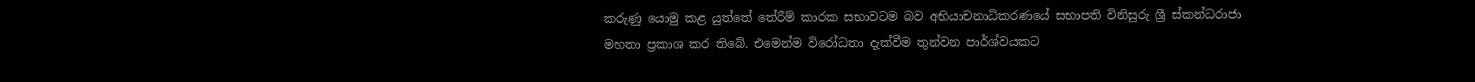කරුණු යොමු කළ යුත්තේ තේරීම් කාරක සභාවටම බව අභියාචනාධිකරණයේ සභාපති විනිසුරු ශ්‍රී ස්කන්ධරාජා මහතා ප්‍රකාශ කර තිබේ. එමෙන්ම විරෝධතා දැක්වීම තුන්වන පාර්ශ්වයකට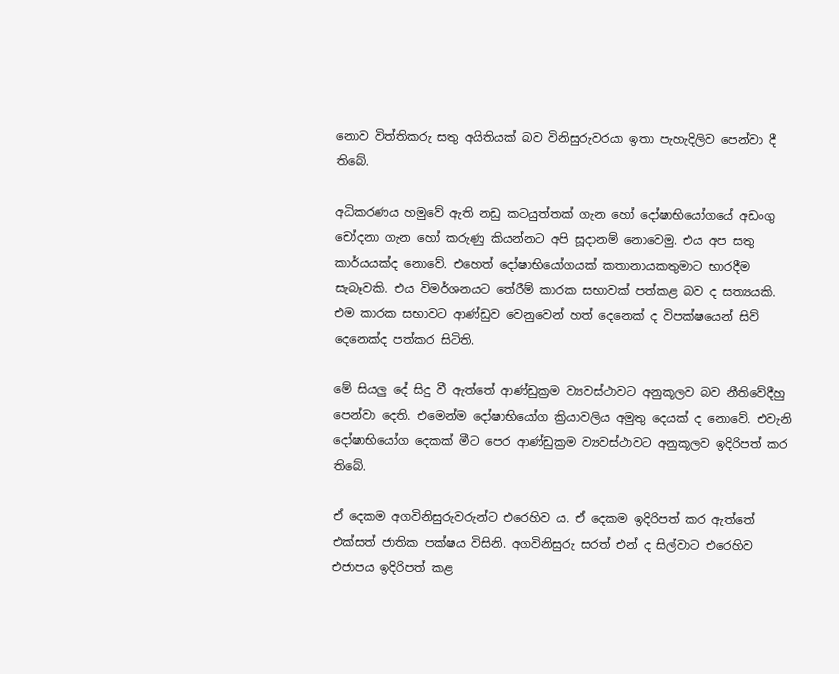නොව විත්තිකරු සතු අයිතියක් බව විනිසුරුවරයා ඉතා පැහැදිලිව පෙන්වා දී තිබේ.

අධිකරණය හමුවේ ඇති නඩු කටයුත්තක් ගැන හෝ දෝෂාභියෝගයේ අඩංගු චෝදනා ගැන හෝ කරුණු කියන්නට අපි සූදානම් නොවෙමු. එය අප සතු කාර්යයක්ද නොවේ. එහෙත් දෝෂාභියෝගයක් කතානායකතුමාට භාරදීම සැබෑවකි. එය විමර්ශනයට තේරීම් කාරක සභාවක් පත්කළ බව ද සත්‍යයකි. එම කාරක සභාවට ආණ්ඩුව වෙනුවෙන් හත් දෙනෙක් ද විපක්ෂයෙන් සිව් දෙනෙක්ද පත්කර සිටිති.

මේ සියලු දේ සිදු වී ඇත්තේ ආණ්ඩුක්‍රම ව්‍යවස්ථාවට අනුකූලව බව නීතිවේදීහු පෙන්වා දෙති. එමෙන්ම දෝෂාභියෝග ක්‍රියාවලිය අමුතු දෙයක් ද නොවේ. එවැනි දෝෂාභියෝග දෙකක් මීට පෙර ආණ්ඩුක්‍රම ව්‍යවස්ථාවට අනුකූලව ඉදිරිපත් කර තිබේ.

ඒ දෙකම අගවිනිසුරුවරුන්ට එරෙහිව ය. ඒ දෙකම ඉදිරිපත් කර ඇත්තේ එක්සත් ජාතික පක්ෂය විසිනි. අගවිනිසුරු සරත් එන් ද සිල්වාට එරෙහිව එජාපය ඉදිරිපත් කළ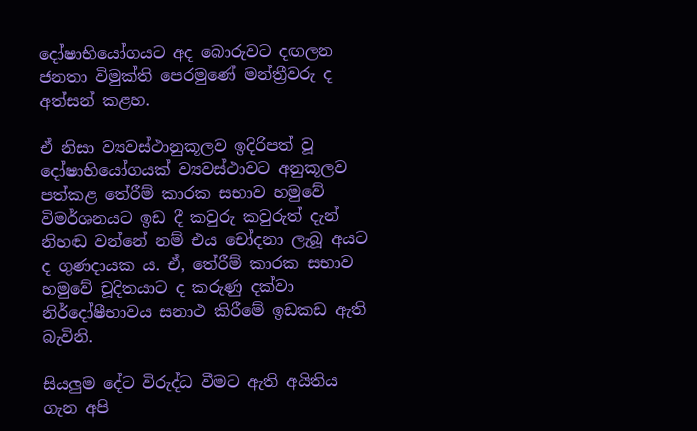දෝෂාභියෝගයට අද බොරුවට දඟලන ජනතා විමුක්ති පෙරමුණේ මන්ත්‍රීවරු ද අත්සන් කළහ.

ඒ නිසා ව්‍යවස්ථානුකූලව ඉදිරිපත් වූ දෝෂාභියෝගයක් ව්‍යවස්ථාවට අනුකූලව පත්කළ තේරීම් කාරක සභාව හමුවේ විමර්ශනයට ඉඩ දී කවුරු කවුරුත් දැන් නිහඬ වන්නේ නම් එය චෝදනා ලැබූ අයට ද ගුණදායක ය. ඒ, තේරීම් කාරක සභාව හමුවේ චූදිතයාට ද කරුණු දක්වා නිර්දෝෂීභාවය සනාථ කිරීමේ ඉඩකඩ ඇති බැවිනි.

සියලුම දේට විරුද්ධ වීමට ඇති අයිතිය ගැන අපි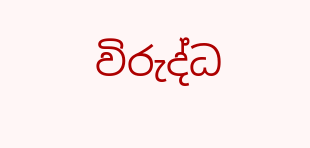විරුද්ධ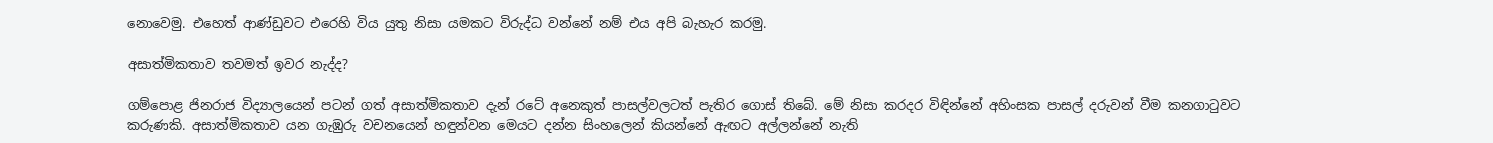නොවෙමු. එහෙත් ආණ්ඩුවට එරෙහි විය යුතු නිසා යමකට විරුද්ධ වන්නේ නම් එය අපි බැහැර කරමු.

අසාත්මිකතාව තවමත් ඉවර නැද්ද?

ගම්පොළ ජිනරාජ විද්‍යාලයෙන් පටන් ගත් අසාත්මිකතාව දැන් රටේ අනෙකුත් පාසල්වලටත් පැතිර ගොස් තිබේ. මේ නිසා කරදර විඳින්නේ අහිංසක පාසල් දරුවන් වීම කනගාටුවට කරුණකි. අසාත්මිකතාව යන ගැඹුරු වචනයෙන් හඳුන්වන මෙයට දන්න සිංහලෙන් කියන්නේ ඇඟට අල්ලන්නේ නැති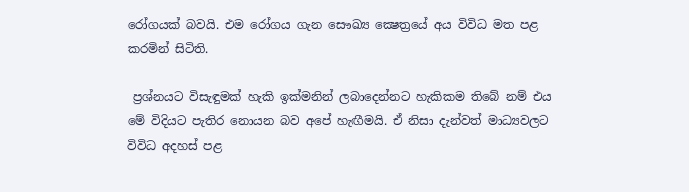රෝගයක් බවයි. එම රෝගය ගැන සෞඛ්‍ය ක්‍ෂෙත්‍රයේ අය විවිධ මත පළ කරමින් සිටිති.

 ප්‍රශ්නයට විසැඳුමක් හැකි ඉක්මනින් ලබාදෙන්නට හැකිකම තිබේ නම් එය මේ විදියට පැතිර නොයන බව අපේ හැඟීමයි. ඒ නිසා දැන්වත් මාධ්‍යවලට විවිධ අදහස් පළ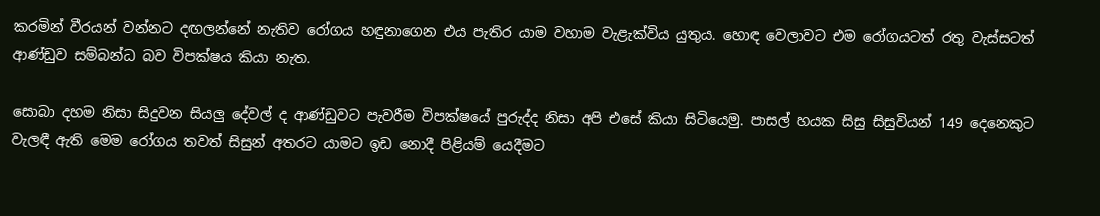කරමින් වීරයන් වන්නට දඟලන්නේ නැතිව රෝගය හඳුනාගෙන එය පැතිර යාම වහාම වැළැක්විය යුතුය. හොඳ වෙලාවට එම රෝගයටත් රතු වැස්සටත් ආණ්ඩුව සම්බන්ධ බව විපක්ෂය කියා නැත.

සොබා දහම නිසා සිදුවන සියලු දේවල් ද ආණ්ඩුවට පැවරීම විපක්ෂයේ පුරුද්ද නිසා අපි එසේ කියා සිටියෙමු. පාසල් හයක සිසු සිසුවියන් 149 දෙනෙකුට වැලඳී ඇති මෙම රෝගය තවත් සිසුන් අතරට යාමට ඉඩ නොදී පිළියම් යෙදීමට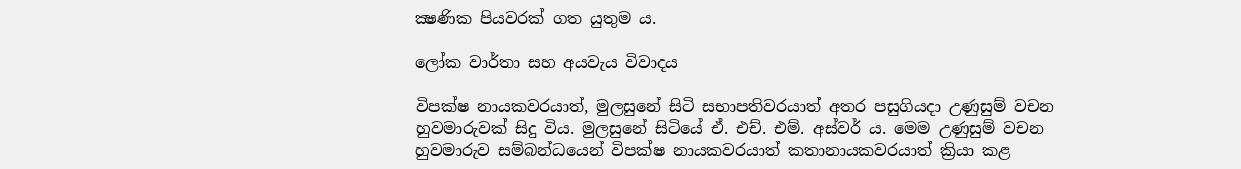ක්‍ෂණික පියවරක් ගත යුතුම ය.

ලෝක වාර්තා සහ අයවැය විවාදය

විපක්ෂ නායකවරයාත්, මුලසුනේ සිටි සභාපතිවරයාත් අතර පසුගියදා උණුසුම් වචන හුවමාරුවක් සිදු විය. මුලසුනේ සිටියේ ඒ. එච්. එම්. අස්වර් ය. මෙම උණුසුම් වචන හුවමාරුව සම්බන්ධයෙන් විපක්ෂ නායකවරයාත් කතානායකවරයාත් ක්‍රියා කළ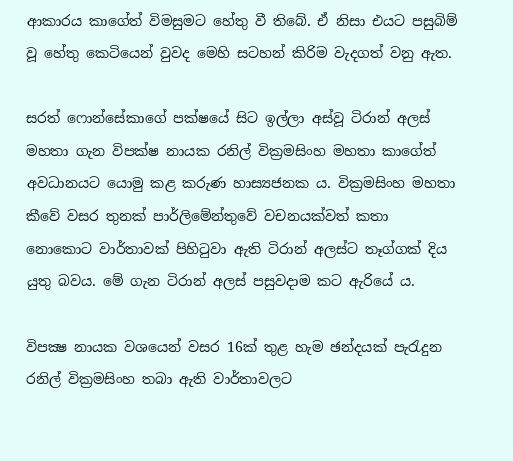ආකාරය කාගේත් විමසුමට හේතු වී තිබේ. ඒ නිසා එයට පසුබිම් වූ හේතු කෙටියෙන් වුවද මෙහි සටහන් කිරිම වැදගත් වනු ඇත.

සරත් ෆොන්සේකාගේ පක්ෂයේ සිට ඉල්ලා අස්වූ ටිරාන් අලස් මහතා ගැන විපක්ෂ නායක රනිල් වික්‍රමසිංහ මහතා කාගේත් අවධානයට යොමු කළ කරුණ හාස්‍යජනක ය. වික්‍රමසිංහ මහතා කීවේ වසර තුනක් පාර්ලිමේන්තුවේ වචනයක්වත් කතා නොකොට වාර්තාවක් පිහිටුවා ඇති ටිරාන් අලස්ට තෑග්ගක් දිය යුතු බවය. මේ ගැන ටිරාන් අලස් පසුවදාම කට ඇරියේ ය.

විපක්‍ෂ නායක වශයෙන් වසර 16ක් තුළ හැම ඡන්දයක් පැරැදුන රනිල් වික්‍රමසිංහ තබා ඇති වාර්තාවලට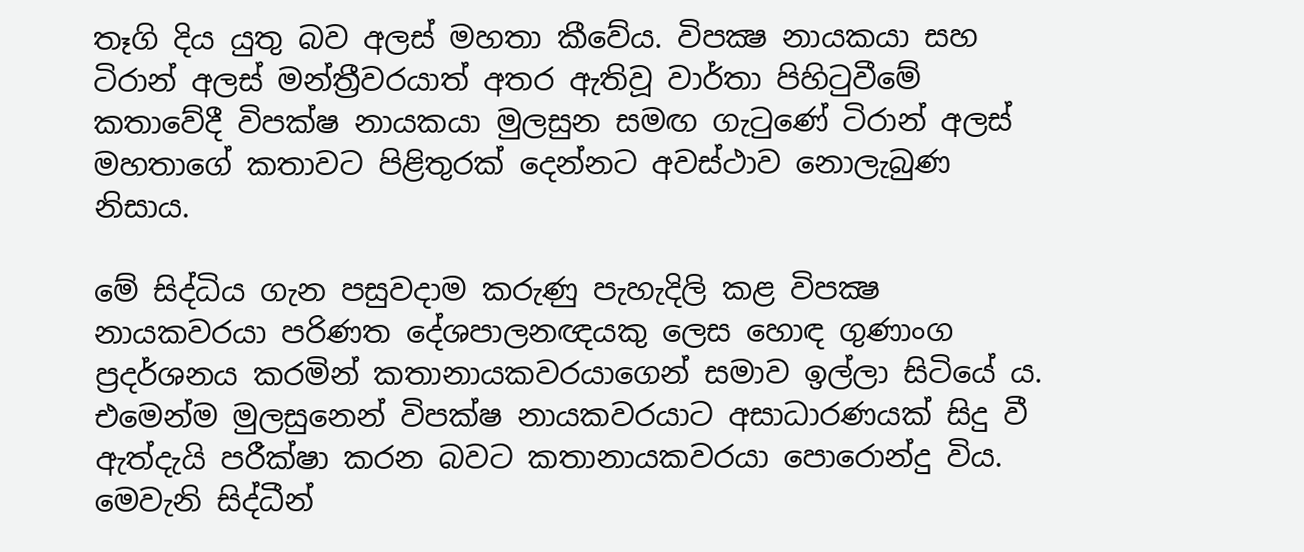තෑගි දිය යුතු බව අලස් මහතා කීවේය. විපක්‍ෂ නායකයා සහ ටිරාන් අලස් මන්ත්‍රීවරයාත් අතර ඇතිවූ වාර්තා පිහිටුවීමේ කතාවේදී විපක්ෂ නායකයා මුලසුන සමඟ ගැටුණේ ටිරාන් අලස් මහතාගේ කතාවට පිළිතුරක් දෙන්නට අවස්ථාව නොලැබුණ නිසාය.

මේ සිද්ධිය ගැන පසුවදාම කරුණු පැහැදිලි කළ විපක්‍ෂ නායකවරයා පරිණත දේශපාලනඥයකු ලෙස හොඳ ගුණාංග ප්‍රදර්ශනය කරමින් කතානායකවරයාගෙන් සමාව ඉල්ලා සිටියේ ය. එමෙන්ම මුලසුනෙන් විපක්ෂ නායකවරයාට අසාධාරණයක් සිදු වී ඇත්දැයි පරීක්ෂා කරන බවට කතානායකවරයා පොරොන්දු විය. මෙවැනි සිද්ධීන්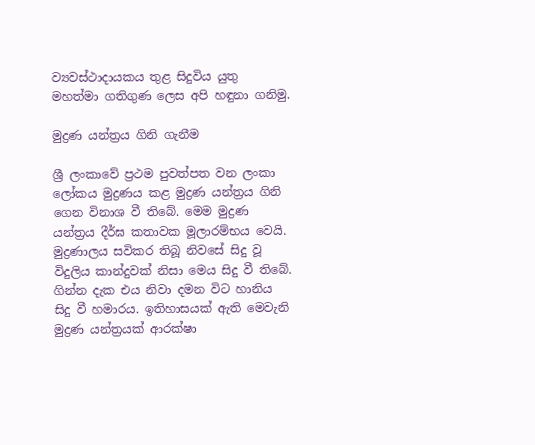ව්‍යවස්ථාදායකය තුළ සිදුවිය යුතු මහත්මා ගතිගුණ ලෙස අපි හඳුනා ගනිමු.

මුද්‍රණ යන්ත්‍රය ගිනි ගැනීම

ශ්‍රී ලංකාවේ ප්‍රථම පුවත්පත වන ලංකා ලෝකය මුද්‍රණය කළ මුද්‍රණ යන්ත්‍රය ගිනි ගෙන විනාශ වී තිබේ. මෙම මුද්‍රණ යන්ත්‍රය දීර්ඝ කතාවක මූලාරම්භය වෙයි. මුද්‍රණාලය සවිකර තිබූ නිවසේ සිදු වූ විදුලිය කාන්දුවක් නිසා මෙය සිදු වී තිබේ. ගින්න දැක එය නිවා දමන විට හානිය සිදු වී හමාරය. ඉතිහාසයක් ඇති මෙවැනි මුද්‍රණ යන්ත්‍රයක් ආරක්ෂා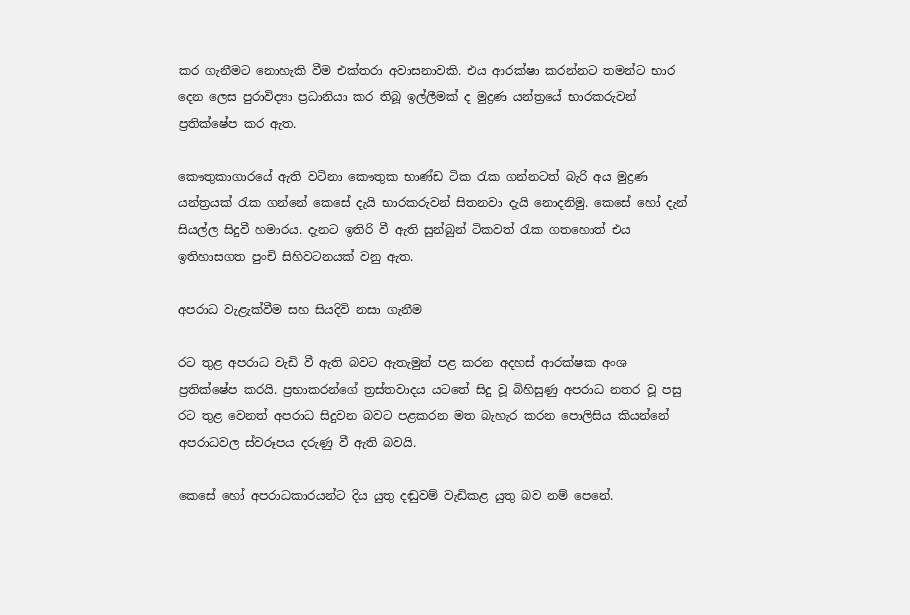කර ගැනීමට නොහැකි වීම එක්තරා අවාසනාවකි. එය ආරක්ෂා කරන්නට තමන්ට භාර දෙන ලෙස පුරාවිද්‍යා ප්‍රධානියා කර තිබූ ඉල්ලීමක් ද මුද්‍රණ යන්ත්‍රයේ භාරකරුවන් ප්‍රතික්ෂේප කර ඇත.

කෞතුකාගාරයේ ඇති වටිනා කෞතුක භාණ්ඩ ටික රැක ගන්නටත් බැරි අය මුද්‍රණ යන්ත්‍රයක් රැක ගන්නේ කෙසේ දැයි භාරකරුවන් සිතනවා දැයි නොදනිමු. කෙසේ හෝ දැන් සියල්ල සිදුවී හමාරය. දැනට ඉතිරි වී ඇති සුන්බුන් ටිකවත් රැක ගතහොත් එය ඉතිහාසගත පුංචි සිහිවටනයක් වනු ඇත.

අපරාධ වැළැක්වීම සහ සියදිවි නසා ගැනීම

රට තුළ අපරාධ වැඩි වී ඇති බවට ඇතැමුන් පළ කරන අදහස් ආරක්ෂක අංශ ප්‍රතික්ෂේප කරයි. ප්‍රභාකරන්ගේ ත්‍රස්තවාදය යටතේ සිදු වූ බිහිසුණු අපරාධ නතර වූ පසු රට තුළ වෙනත් අපරාධ සිදුවන බවට පළකරන මත බැහැර කරන පොලිසිය කියන්නේ අපරාධවල ස්වරූපය දරුණු වී ඇති බවයි.

කෙසේ හෝ අපරාධකාරයන්ට දිය යුතු දඬුවම් වැඩිකළ යුතු බව නම් පෙනේ.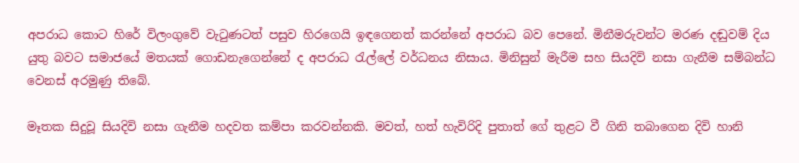අපරාධ කොට හිරේ විලංගුවේ වැටුණටත් පසුව හිරගෙයි ඉඳගෙනත් කරන්නේ අපරාධ බව පෙනේ. මිනීමරුවන්ට මරණ දඬුවම් දිය යුතු බවට සමාජයේ මතයක් ගොඩනැගෙන්නේ ද අපරාධ රැල්ලේ වර්ධනය නිසාය. මිනිසුන් මැරීම සහ සියදිවි නසා ගැනීම සම්බන්ධ වෙනස් අරමුණු තිබේ.

මෑතක සිදුවූ සියදිවි නසා ගැනීම හදවත කම්පා කරවන්නකි. මවත්, හත් හැවිරිදි පුතාත් ගේ තුළට වී ගිනි තබාගෙන දිවි හානි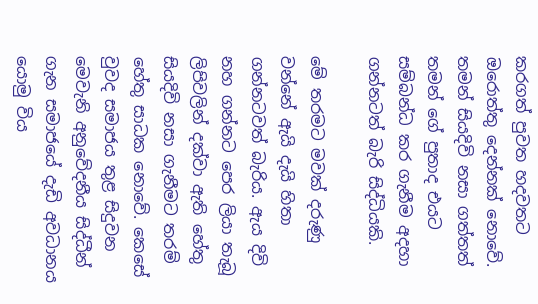කරගත් පුවත හදවතට ඔරොත්තු දෙන්නක් නොවේ. තමන් සියදිවි නසා ගත්තත් තමන් ගේ පුතාද එයට සම්බන්ධ කර ගැනීම අදහා ගන්නටත් බැරි සිද්ධියකි.

මේ තරමට මවක් දරුණු වන්නේ ඇයි දැයි හිතා ගන්නටවත් බැරිය. ඇය දිවි නහ ගන්නට පෙර ලියා තැබූ ලිපිවලින් දක්වා ඇති හේතු සියදිවි නසා ගැනීමට තරම් හේතු සාධක නොවේ. කෙසේ වුවද සමාජය තුළ සිදුවන මෙවැනි අනුවේදනීය සිද්ධීන් ගැන සමාජයේ දැඩි අවධානය යොමු විය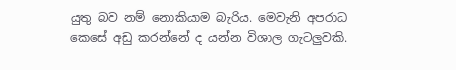යුතු බව නම් නොකියාම බැරිය. මෙවැනි අපරාධ කෙසේ අඩු කරන්නේ ද යන්න විශාල ගැටලුවකි.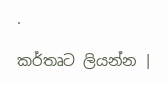.

කර්තෘට ලියන්න |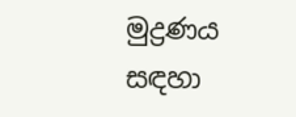මුද්‍රණය සඳහා